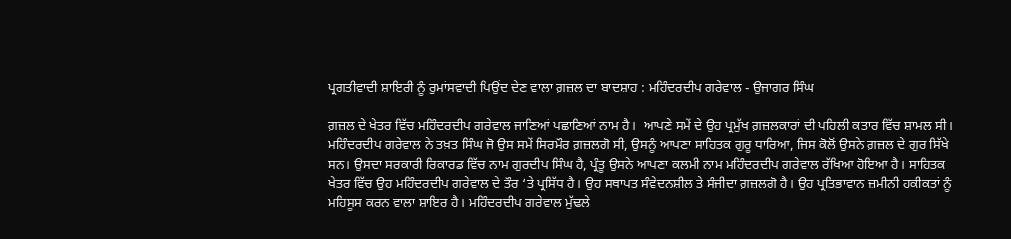ਪ੍ਰਗਤੀਵਾਦੀ ਸ਼ਾਇਰੀ ਨੂੰ ਰੁਮਾਂਸਵਾਦੀ ਪਿਉਂਦ ਦੇਣ ਵਾਲਾ ਗ਼ਜ਼ਲ ਦਾ ਬਾਦਸ਼ਾਹ : ਮਹਿੰਦਰਦੀਪ ਗਰੇਵਾਲ - ਉਜਾਗਰ ਸਿੰਘ

ਗ਼ਜ਼ਲ ਦੇ ਖੇਤਰ ਵਿੱਚ ਮਹਿੰਦਰਦੀਪ ਗਰੇਵਾਲ ਜਾਣਿਆਂ ਪਛਾਣਿਆਂ ਨਾਮ ਹੈ।  ਆਪਣੇ ਸਮੇਂ ਦੇ ਉਹ ਪ੍ਰਮੁੱਖ ਗ਼ਜ਼ਲਕਾਰਾਂ ਦੀ ਪਹਿਲੀ ਕਤਾਰ ਵਿੱਚ ਸ਼ਾਮਲ ਸੀ। ਮਹਿੰਦਰਦੀਪ ਗਰੇਵਾਲ ਨੇ ਤਖ਼ਤ ਸਿੰਘ ਜੋ ਉਸ ਸਮੇਂ ਸਿਰਮੌਰ ਗ਼ਜ਼ਲਗੋ ਸੀ, ਉਸਨੂੰ ਆਪਣਾ ਸਾਹਿਤਕ ਗੁਰੂ ਧਾਰਿਆ, ਜਿਸ ਕੋਲੋਂ ਉਸਨੇ ਗ਼ਜ਼ਲ ਦੇ ਗੁਰ ਸਿੱਖੇ ਸਨ। ਉਸਦਾ ਸਰਕਾਰੀ ਰਿਕਾਰਡ ਵਿੱਚ ਨਾਮ ਗੁਰਦੀਪ ਸਿੰਘ ਹੈ, ਪ੍ਰੰਤੂ ਉਸਨੇ ਆਪਣਾ ਕਲਮੀ ਨਾਮ ਮਹਿੰਦਰਦੀਪ ਗਰੇਵਾਲ ਰੱਖਿਆ ਹੋਇਆ ਹੈ। ਸਾਹਿਤਕ ਖੇਤਰ ਵਿੱਚ ਉਹ ਮਹਿੰਦਰਦੀਪ ਗਰੇਵਾਲ ਦੇ ਤੌਰ ‘ਤੇ ਪ੍ਰਸਿੱਧ ਹੈ। ਉਹ ਸਥਾਪਤ ਸੰਵੇਦਨਸ਼ੀਲ ਤੇ ਸੰਜੀਦਾ ਗ਼ਜ਼ਲਗੋ ਹੈ। ਉਹ ਪ੍ਰਤਿਭਾਵਾਨ ਜ਼ਮੀਨੀ ਹਕੀਕਤਾਂ ਨੂੰ ਮਹਿਸੂਸ ਕਰਨ ਵਾਲਾ ਸ਼ਾਇਰ ਹੈ। ਮਹਿੰਦਰਦੀਪ ਗਰੇਵਾਲ ਮੁੱਢਲੇ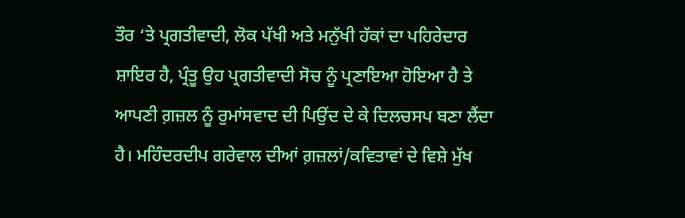ਤੌਰ ‘ਤੇ ਪ੍ਰਗਤੀਵਾਦੀ, ਲੋਕ ਪੱਖੀ ਅਤੇ ਮਨੁੱਖੀ ਹੱਕਾਂ ਦਾ ਪਹਿਰੇਦਾਰ ਸ਼ਾਇਰ ਹੈ, ਪ੍ਰੰਤੂ ਉਹ ਪ੍ਰਗਤੀਵਾਦੀ ਸੋਚ ਨੂੰ ਪ੍ਰਣਾਇਆ ਹੋਇਆ ਹੈ ਤੇ ਆਪਣੀ ਗ਼ਜ਼ਲ ਨੂੰ ਰੁਮਾਂਸਵਾਦ ਦੀ ਪਿਉਂਦ ਦੇ ਕੇ ਦਿਲਚਸਪ ਬਣਾ ਲੈਂਦਾ ਹੈ। ਮਹਿੰਦਰਦੀਪ ਗਰੇਵਾਲ ਦੀਆਂ ਗ਼ਜ਼ਲਾਂ/ਕਵਿਤਾਵਾਂ ਦੇ ਵਿਸ਼ੇ ਮੁੱਖ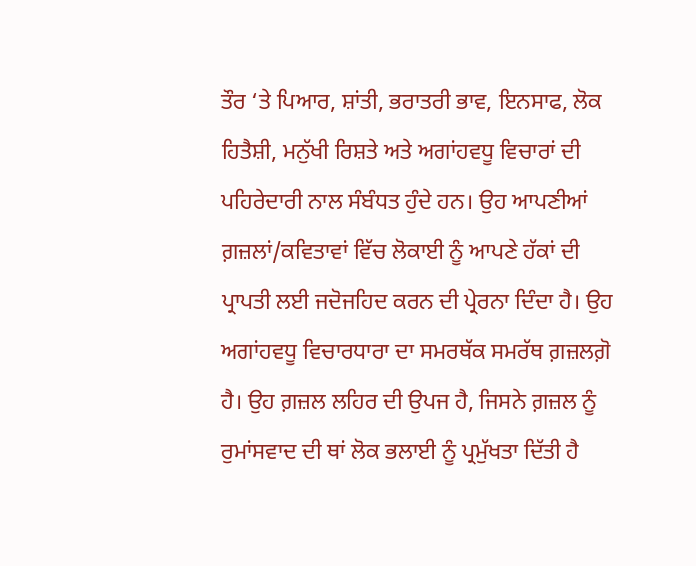ਤੌਰ ‘ਤੇ ਪਿਆਰ, ਸ਼ਾਂਤੀ, ਭਰਾਤਰੀ ਭਾਵ, ਇਨਸਾਫ, ਲੋਕ ਹਿਤੈਸ਼ੀ, ਮਨੁੱਖੀ ਰਿਸ਼ਤੇ ਅਤੇ ਅਗਾਂਹਵਧੂ ਵਿਚਾਰਾਂ ਦੀ ਪਹਿਰੇਦਾਰੀ ਨਾਲ ਸੰਬੰਧਤ ਹੁੰਦੇ ਹਨ। ਉਹ ਆਪਣੀਆਂ ਗ਼ਜ਼ਲਾਂ/ਕਵਿਤਾਵਾਂ ਵਿੱਚ ਲੋਕਾਈ ਨੂੰ ਆਪਣੇ ਹੱਕਾਂ ਦੀ ਪ੍ਰਾਪਤੀ ਲਈ ਜਦੋਜਹਿਦ ਕਰਨ ਦੀ ਪ੍ਰੇਰਨਾ ਦਿੰਦਾ ਹੈ। ਉਹ ਅਗਾਂਹਵਧੂ ਵਿਚਾਰਧਾਰਾ ਦਾ ਸਮਰਥੱਕ ਸਮਰੱਥ ਗ਼ਜ਼ਲਗ਼ੋ  ਹੈ। ਉਹ ਗ਼ਜ਼ਲ ਲਹਿਰ ਦੀ ਉਪਜ ਹੈ, ਜਿਸਨੇ ਗ਼ਜ਼ਲ ਨੂੰ ਰੁਮਾਂਸਵਾਦ ਦੀ ਥਾਂ ਲੋਕ ਭਲਾਈ ਨੂੰ ਪ੍ਰਮੁੱਖਤਾ ਦਿੱਤੀ ਹੈ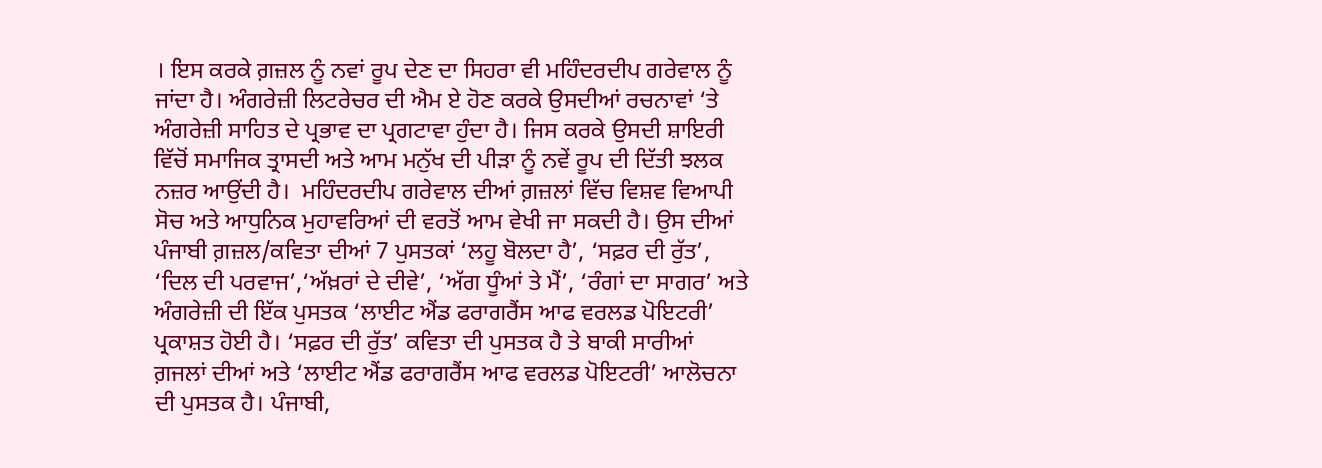। ਇਸ ਕਰਕੇ ਗ਼ਜ਼ਲ ਨੂੰ ਨਵਾਂ ਰੂਪ ਦੇਣ ਦਾ ਸਿਹਰਾ ਵੀ ਮਹਿੰਦਰਦੀਪ ਗਰੇਵਾਲ ਨੂੰ ਜਾਂਦਾ ਹੈ। ਅੰਗਰੇਜ਼ੀ ਲਿਟਰੇਚਰ ਦੀ ਐਮ ਏ ਹੋਣ ਕਰਕੇ ਉਸਦੀਆਂ ਰਚਨਾਵਾਂ ‘ਤੇ ਅੰਗਰੇਜ਼ੀ ਸਾਹਿਤ ਦੇ ਪ੍ਰਭਾਵ ਦਾ ਪ੍ਰਗਟਾਵਾ ਹੁੰਦਾ ਹੈ। ਜਿਸ ਕਰਕੇ ਉਸਦੀ ਸ਼ਾਇਰੀ ਵਿੱਚੋਂ ਸਮਾਜਿਕ ਤ੍ਰਾਸਦੀ ਅਤੇ ਆਮ ਮਨੁੱਖ ਦੀ ਪੀੜਾ ਨੂੰ ਨਵੇਂ ਰੂਪ ਦੀ ਦਿੱਤੀ ਝਲਕ ਨਜ਼ਰ ਆਉਂਦੀ ਹੈ।  ਮਹਿੰਦਰਦੀਪ ਗਰੇਵਾਲ ਦੀਆਂ ਗ਼ਜ਼ਲਾਂ ਵਿੱਚ ਵਿਸ਼ਵ ਵਿਆਪੀ  ਸੋਚ ਅਤੇ ਆਧੁਨਿਕ ਮੁਹਾਵਰਿਆਂ ਦੀ ਵਰਤੋਂ ਆਮ ਵੇਖੀ ਜਾ ਸਕਦੀ ਹੈ। ਉਸ ਦੀਆਂ ਪੰਜਾਬੀ ਗ਼ਜ਼ਲ/ਕਵਿਤਾ ਦੀਆਂ 7 ਪੁਸਤਕਾਂ ‘ਲਹੂ ਬੋਲਦਾ ਹੈ’, ‘ਸਫ਼ਰ ਦੀ ਰੁੱਤ’, ‘ਦਿਲ ਦੀ ਪਰਵਾਜ’,‘ਅੱਖ਼ਰਾਂ ਦੇ ਦੀਵੇ’, ‘ਅੱਗ ਧੂੰਆਂ ਤੇ ਮੈਂ’, ‘ਰੰਗਾਂ ਦਾ ਸਾਗਰ’ ਅਤੇ ਅੰਗਰੇਜ਼ੀ ਦੀ ਇੱਕ ਪੁਸਤਕ ‘ਲਾਈਟ ਐਂਡ ਫਰਾਗਰੈਂਸ ਆਫ ਵਰਲਡ ਪੋਇਟਰੀ’ ਪ੍ਰਕਾਸ਼ਤ ਹੋਈ ਹੈ। ‘ਸਫ਼ਰ ਦੀ ਰੁੱਤ’ ਕਵਿਤਾ ਦੀ ਪੁਸਤਕ ਹੈ ਤੇ ਬਾਕੀ ਸਾਰੀਆਂ ਗ਼ਜਲਾਂ ਦੀਆਂ ਅਤੇ ‘ਲਾਈਟ ਐਂਡ ਫਰਾਗਰੈਂਸ ਆਫ ਵਰਲਡ ਪੋਇਟਰੀ’ ਆਲੋਚਨਾ ਦੀ ਪੁਸਤਕ ਹੈ। ਪੰਜਾਬੀ,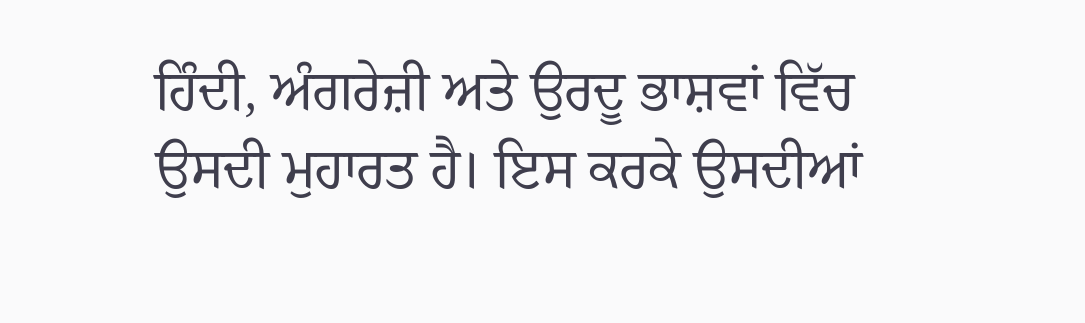ਹਿੰਦੀ, ਅੰਗਰੇਜ਼ੀ ਅਤੇ ਉਰਦੂ ਭਾਸ਼ਵਾਂ ਵਿੱਚ ਉਸਦੀ ਮੁਹਾਰਤ ਹੈ। ਇਸ ਕਰਕੇ ਉਸਦੀਆਂ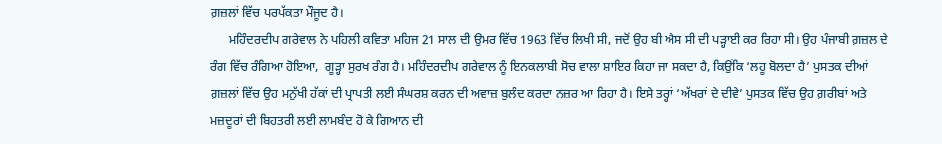ਗ਼ਜ਼ਲਾਂ ਵਿੱਚ ਪਰਪੱਕਤਾ ਮੌਜੂਦ ਹੈ।
      ਮਹਿੰਦਰਦੀਪ ਗਰੇਵਾਲ ਨੇ ਪਹਿਲੀ ਕਵਿਤਾ ਮਹਿਜ 21 ਸਾਲ ਦੀ ਉਮਰ ਵਿੱਚ 1963 ਵਿੱਚ ਲਿਖੀ ਸੀ, ਜਦੋਂ ਉਹ ਬੀ ਐਸ ਸੀ ਦੀ ਪੜ੍ਹਾਈ ਕਰ ਰਿਹਾ ਸੀ। ਉਹ ਪੰਜਾਬੀ ਗ਼ਜ਼ਲ ਦੇ ਰੰਗ ਵਿੱਚ ਰੰਗਿਆ ਹੋਇਆ,  ਗੂੜ੍ਹਾ ਸੁਰਖ ਰੰਗ ਹੈ। ਮਹਿੰਦਰਦੀਪ ਗਰੇਵਾਲ ਨੂੰ ਇਨਕਲਾਬੀ ਸੋਚ ਵਾਲਾ ਸ਼ਾਇਰ ਕਿਹਾ ਜਾ ਸਕਦਾ ਹੈ, ਕਿਉਂਕਿ ‘ਲਹੂ ਬੋਲਦਾ ਹੈ’ ਪੁਸਤਕ ਦੀਆਂ ਗ਼ਜ਼ਲਾਂ ਵਿੱਚ ਉਹ ਮਨੁੱਖੀ ਹੱਕਾਂ ਦੀ ਪ੍ਰਾਪਤੀ ਲਈ ਸੰਘਰਸ਼ ਕਰਨ ਦੀ ਅਵਾਜ਼ ਬੁਲੰਦ ਕਰਦਾ ਨਜ਼ਰ ਆ ਰਿਹਾ ਹੈ। ਇਸੇ ਤਰ੍ਹਾਂ ‘ਅੱਖਰਾਂ ਦੇ ਦੀਵੇ’ ਪੁਸਤਕ ਵਿੱਚ ਉਹ ਗ਼ਰੀਬਾਂ ਅਤੇ ਮਜ਼ਦੂਰਾਂ ਦੀ ਬਿਹਤਰੀ ਲਈ ਲਾਮਬੰਦ ਹੋ ਕੇ ਗਿਆਨ ਦੀ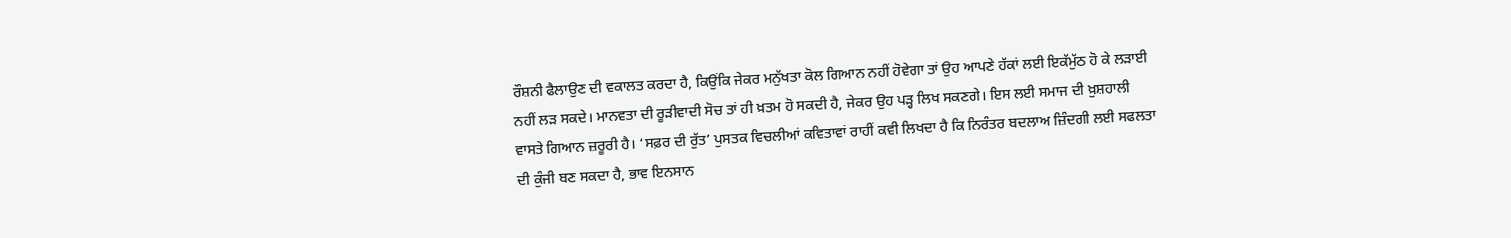ਰੌਸ਼ਨੀ ਫੈਲਾਉਣ ਦੀ ਵਕਾਲਤ ਕਰਦਾ ਹੈ, ਕਿਉਂਕਿ ਜੇਕਰ ਮਨੁੱਖਤਾ ਕੋਲ ਗਿਆਨ ਨਹੀਂ ਹੋਵੇਗਾ ਤਾਂ ਉਹ ਆਪਣੇ ਹੱਕਾਂ ਲਈ ਇਕੱਮੁੱਠ ਹੋ ਕੇ ਲੜਾਈ ਨਹੀਂ ਲੜ ਸਕਦੇ। ਮਾਨਵਤਾ ਦੀ ਰੂੜੀਵਾਦੀ ਸੋਚ ਤਾਂ ਹੀ ਖ਼ਤਮ ਹੋ ਸਕਦੀ ਹੈ, ਜੇਕਰ ਉਹ ਪੜ੍ਹ ਲਿਖ ਸਕਣਗੇ। ਇਸ ਲਈ ਸਮਾਜ ਦੀ ਖ਼ੁਸ਼ਹਾਲੀ ਵਾਸਤੇ ਗਿਆਨ ਜ਼ਰੂਰੀ ਹੈ। ‘ਸਫ਼ਰ ਦੀ ਰੁੱਤ’ ਪੁਸਤਕ ਵਿਚਲੀਆਂ ਕਵਿਤਾਵਾਂ ਰਾਹੀਂ ਕਵੀ ਲਿਖਦਾ ਹੈ ਕਿ ਨਿਰੰਤਰ ਬਦਲਾਅ ਜ਼ਿੰਦਗੀ ਲਈ ਸਫਲਤਾ ਦੀ ਕੁੰਜੀ ਬਣ ਸਕਦਾ ਹੈ, ਭਾਵ ਇਨਸਾਨ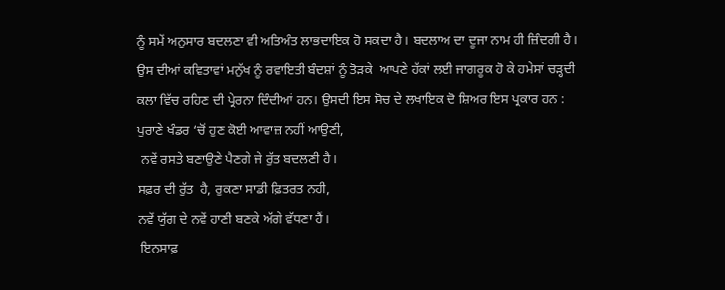ਨੂੰ ਸਮੇਂ ਅਨੁਸਾਰ ਬਦਲਣਾ ਵੀ ਅਤਿਅੰਤ ਲਾਭਦਾਇਕ ਹੋ ਸਕਦਾ ਹੈ। ਬਦਲਾਅ ਦਾ ਦੂਜਾ ਨਾਮ ਹੀ ਜ਼ਿੰਦਗੀ ਹੈ। ਉਸ ਦੀਆਂ ਕਵਿਤਾਵਾਂ ਮਨੁੱਖ ਨੂੰ ਰਵਾਇਤੀ ਬੰਦਸ਼ਾਂ ਨੂੰ ਤੋੜਕੇ  ਆਪਣੇ ਹੱਕਾਂ ਲਈ ਜਾਗਰੂਕ ਹੋ ਕੇ ਹਮੇਸਾਂ ਚੜ੍ਹਦੀ ਕਲਾ ਵਿੱਚ ਰਹਿਣ ਦੀ ਪ੍ਰੇਰਨਾ ਦਿੰਦੀਆਂ ਹਨ। ਉਸਦੀ ਇਸ ਸੋਚ ਦੇ ਲਖਾਇਕ ਦੋ ਸ਼ਿਅਰ ਇਸ ਪ੍ਰਕਾਰ ਹਨ :
ਪੁਰਾਣੇ ਖੰਡਰ ‘ਚੋਂ ਹੁਣ ਕੋਈ ਆਵਾਜ਼ ਨਹੀਂ ਆਉਣੀ,
 ਨਵੇਂ ਰਸਤੇ ਬਣਾਉਣੇ ਪੈਣਗੇ ਜੇ ਰੁੱਤ ਬਦਲਣੀ ਹੈ।
ਸਫ਼ਰ ਦੀ ਰੁੱਤ  ਹੈ, ਰੁਕਣਾ ਸਾਡੀ ਫ਼ਿਤਰਤ ਨਹੀ,
ਨਵੇਂ ਯੁੱਗ ਦੇ ਨਵੇਂ ਹਾਣੀ ਬਣਕੇ ਅੱਗੇ ਵੱਧਣਾ ਹੈਂ।
 ਇਨਸਾਫ਼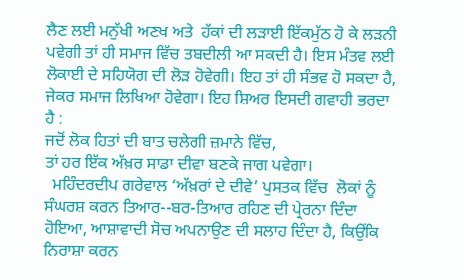ਲੈਣ ਲਈ ਮਨੁੱਖੀ ਅਣਖ ਅਤੇ  ਹੱਕਾਂ ਦੀ ਲੜਾਈ ਇੱਕਮੁੱਠ ਹੋ ਕੇ ਲੜਨੀ ਪਵੇਗੀ ਤਾਂ ਹੀ ਸਮਾਜ ਵਿੱਚ ਤਬਦੀਲੀ ਆ ਸਕਦੀ ਹੈ। ਇਸ ਮੰਤਵ ਲਈ ਲੋਕਾਈ ਦੇ ਸਹਿਯੋਗ ਦੀ ਲੋੜ ਹੋਵੇਗੀ। ਇਹ ਤਾਂ ਹੀ ਸੰਭਵ ਹੋ ਸਕਦਾ ਹੈ, ਜੇਕਰ ਸਮਾਜ ਲਿਖਿਆ ਹੋਵੇਗਾ। ਇਹ ਸ਼ਿਅਰ ਇਸਦੀ ਗਵਾਹੀ ਭਰਦਾ ਹੈ :
ਜਦੋਂ ਲੋਕ ਹਿਤਾਂ ਦੀ ਬਾਤ ਚਲੇਗੀ ਜ਼ਮਾਨੇ ਵਿੱਚ,
ਤਾਂ ਹਰ ਇੱਕ ਅੱਖ਼ਰ ਸਾਡਾ ਦੀਵਾ ਬਣਕੇ ਜਾਗ ਪਵੇਗਾ।
  ਮਹਿੰਦਰਦੀਪ ਗਰੇਵਾਲ ‘ਅੱਖ਼ਰਾਂ ਦੇ ਦੀਵੇ’ ਪੁਸਤਕ ਵਿੱਚ  ਲੋਕਾਂ ਨੂੰ ਸੰਘਰਸ਼ ਕਰਨ ਤਿਆਰ--ਬਰ-ਤਿਆਰ ਰਹਿਣ ਦੀ ਪ੍ਰੇਰਨਾ ਦਿੰਦਾ ਹੋਇਆ, ਆਸ਼ਾਵਾਦੀ ਸੋਚ ਅਪਨਾਉਣ ਦੀ ਸਲਾਹ ਦਿੰਦਾ ਹੈ, ਕਿਉਂਕਿ ਨਿਰਾਸ਼ਾ ਕਰਨ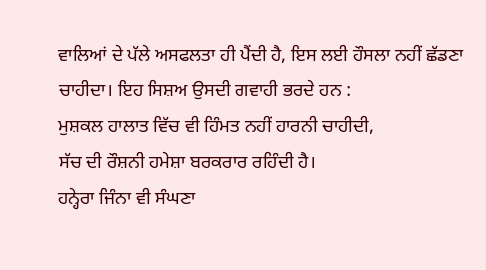ਵਾਲਿਆਂ ਦੇ ਪੱਲੇ ਅਸਫਲਤਾ ਹੀ ਪੈਂਦੀ ਹੈ, ਇਸ ਲਈ ਹੌਸਲਾ ਨਹੀਂ ਛੱਡਣਾ ਚਾਹੀਦਾ। ਇਹ ਸਿਸ਼ਅ ਉਸਦੀ ਗਵਾਹੀ ਭਰਦੇ ਹਨ :
ਮੁਸ਼ਕਲ ਹਾਲਾਤ ਵਿੱਚ ਵੀ ਹਿੰਮਤ ਨਹੀਂ ਹਾਰਨੀ ਚਾਹੀਦੀ,
ਸੱਚ ਦੀ ਰੌਸ਼ਨੀ ਹਮੇਸ਼ਾ ਬਰਕਰਾਰ ਰਹਿੰਦੀ ਹੈ।
ਹਨ੍ਹੇਰਾ ਜਿੰਨਾ ਵੀ ਸੰਘਣਾ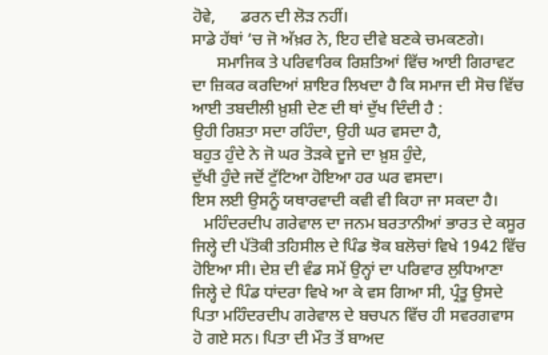ਹੋਵੇ,      ਡਰਨ ਦੀ ਲੋੜ ਨਹੀਂ।
ਸਾਡੇ ਹੱਥਾਂ ‘ਚ ਜੋ ਅੱਖ਼ਰ ਨੇ, ਇਹ ਦੀਵੇ ਬਣਕੇ ਚਮਕਣਗੇ।
      ਸਮਾਜਿਕ ਤੇ ਪਰਿਵਾਰਿਕ ਰਿਸ਼ਤਿਆਂ ਵਿੱਚ ਆਈ ਗਿਰਾਵਟ ਦਾ ਜ਼ਿਕਰ ਕਰਦਿਆਂ ਸ਼ਾਇਰ ਲਿਖਦਾ ਹੈ ਕਿ ਸਮਾਜ ਦੀ ਸੋਚ ਵਿੱਚ ਆਈ ਤਬਦੀਲੀ ਖ਼ੁਸ਼ੀ ਦੇਣ ਦੀ ਥਾਂ ਦੁੱਖ ਦਿੰਦੀ ਹੈ :
ਉਹੀ ਰਿਸ਼ਤਾ ਸਦਾ ਰਹਿੰਦਾ, ਉਹੀ ਘਰ ਵਸਦਾ ਹੈ,
ਬਹੁਤ ਹੁੰਦੇ ਨੇ ਜੋ ਘਰ ਤੋੜਕੇ ਦੂਜੇ ਦਾ ਖ਼ੁਸ਼ ਹੁੰਦੇ,
ਦੁੱਖੀ ਹੁੰਦੇ ਜਦੋਂ ਟੁੱਟਿਆ ਹੋਇਆ ਹਰ ਘਰ ਵਸਦਾ।
ਇਸ ਲਈ ਉਸਨੂੰ ਯਥਾਰਵਾਦੀ ਕਵੀ ਵੀ ਕਿਹਾ ਜਾ ਸਕਦਾ ਹੈ।
   ਮਹਿੰਦਰਦੀਪ ਗਰੇਵਾਲ ਦਾ ਜਨਮ ਬਰਤਾਨੀਆਂ ਭਾਰਤ ਦੇ ਕਸੂਰ ਜਿਲ੍ਹੇ ਦੀ ਪੱਤੋਕੀ ਤਹਿਸੀਲ ਦੇ ਪਿੰਡ ਝੋਕ ਬਲੋਚਾਂ ਵਿਖੇ 1942 ਵਿੱਚ ਹੋਇਆ ਸੀ। ਦੇਸ਼ ਦੀ ਵੰਡ ਸਮੇਂ ਉਨ੍ਹਾਂ ਦਾ ਪਰਿਵਾਰ ਲੁਧਿਆਣਾ ਜਿਲ੍ਹੇ ਦੇ ਪਿੰਡ ਧਾਂਦਰਾ ਵਿਖੇ ਆ ਕੇ ਵਸ ਗਿਆ ਸੀ, ਪ੍ਰੰਤੂ ਉਸਦੇ ਪਿਤਾ ਮਹਿੰਦਰਦੀਪ ਗਰੇਵਾਲ ਦੇ ਬਚਪਨ ਵਿੱਚ ਹੀ ਸਵਰਗਵਾਸ ਹੋ ਗਏ ਸਨ। ਪਿਤਾ ਦੀ ਮੌਤ ਤੋਂ ਬਾਅਦ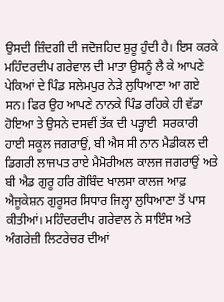ਉਸਦੀ ਜ਼ਿੰਦਗੀ ਦੀ ਜਦੋਜਹਿਦ ਸ਼ੁਰੂ ਹੁੰਦੀ ਹੈ। ਇਸ ਕਰਕੇ ਮਹਿੰਦਰਦੀਪ ਗਰੇਵਾਲ ਦੀ ਮਾਤਾ ਉਸਨੂੰ ਲੈ ਕੇ ਆਪਣੇ ਪੇਕਿਆਂ ਦੇ ਪਿੰਡ ਸਲੇਮਪੁਰ ਨੇੜੇ ਲੁਧਿਆਣਾ ਆ ਗਏ ਸਨ। ਫਿਰ ਉਹ ਆਪਣੇ ਨਾਨਕੇ ਪਿੰਡ ਰਹਿਕੇ ਹੀ ਵੱਡਾ ਹੋਇਆ ਤੇ ਉਸਨੇ ਦਸਵੀਂ ਤੱਕ ਦੀ ਪੜ੍ਹਾਈ  ਸਰਕਾਰੀ ਹਾਈ ਸਕੂਲ ਜਗਰਾਉਂ, ਬੀ ਐਸ ਸੀ ਨਾਨ ਮੈਡੀਕਲ ਦੀ ਡਿਗਰੀ ਲਾਜਪਤ ਰਾਏ ਮੈਮੋਰੀਅਲ ਕਾਲਜ ਜਗਰਾਉਂ ਅਤੇ ਬੀ ਐਡ ਗੁਰੂ ਹਰਿ ਗੋਬਿੰਦ ਖਾਲਸਾ ਕਾਲਜ ਆਫ਼ ਐਜੂਕੇਸ਼ਨ ਗੁਰੂਸਰ ਸਿਧਾਰ ਜਿਲ੍ਹਾ ਲੁਧਿਆਣਾ ਤੋਂ ਪਾਸ ਕੀਤੀਆਂ। ਮਹਿੰਦਰਦੀਪ ਗਰੇਵਾਲ ਨੇ ਸਾਇੰਸ ਅਤੇ ਅੰਗਰੇਜ਼ੀ ਲਿਟਰੇਚਰ ਦੀਆਂ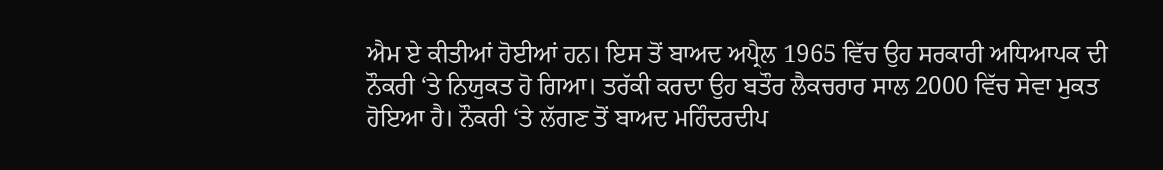ਐਮ ਏ ਕੀਤੀਆਂ ਹੋਈਆਂ ਹਨ। ਇਸ ਤੋਂ ਬਾਅਦ ਅਪ੍ਰੈਲ 1965 ਵਿੱਚ ਉਹ ਸਰਕਾਰੀ ਅਧਿਆਪਕ ਦੀ ਨੌਕਰੀ ‘ਤੇ ਨਿਯੁਕਤ ਹੋ ਗਿਆ। ਤਰੱਕੀ ਕਰਦਾ ਉਹ ਬਤੌਰ ਲੈਕਚਰਾਰ ਸਾਲ 2000 ਵਿੱਚ ਸੇਵਾ ਮੁਕਤ ਹੋਇਆ ਹੈ। ਨੌਕਰੀ ‘ਤੇ ਲੱਗਣ ਤੋਂ ਬਾਅਦ ਮਹਿੰਦਰਦੀਪ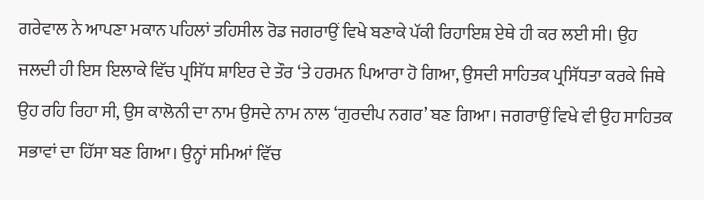ਗਰੇਵਾਲ ਨੇ ਆਪਣਾ ਮਕਾਨ ਪਹਿਲਾਂ ਤਹਿਸੀਲ ਰੋਡ ਜਗਰਾਉਂ ਵਿਖੇ ਬਣਾਕੇ ਪੱਕੀ ਰਿਹਾਇਸ਼ ਏਥੇ ਹੀ ਕਰ ਲਈ ਸੀ। ਉਹ ਜਲਦੀ ਹੀ ਇਸ ਇਲਾਕੇ ਵਿੱਚ ਪ੍ਰਸਿੱਧ ਸ਼ਾਇਰ ਦੇ ਤੌਰ ‘ਤੇ ਹਰਮਨ ਪਿਆਰਾ ਹੋ ਗਿਆ, ਉਸਦੀ ਸਾਹਿਤਕ ਪ੍ਰਸਿੱਧਤਾ ਕਰਕੇ ਜਿਥੇ ਉਹ ਰਹਿ ਰਿਹਾ ਸੀ, ਉਸ ਕਾਲੋਨੀ ਦਾ ਨਾਮ ਉਸਦੇ ਨਾਮ ਨਾਲ ‘ਗੁਰਦੀਪ ਨਗਰ’ ਬਣ ਗਿਆ। ਜਗਰਾਉਂ ਵਿਖੇ ਵੀ ਉਹ ਸਾਹਿਤਕ ਸਭਾਵਾਂ ਦਾ ਹਿੱਸਾ ਬਣ ਗਿਆ। ਉਨ੍ਹਾਂ ਸਮਿਆਂ ਵਿੱਚ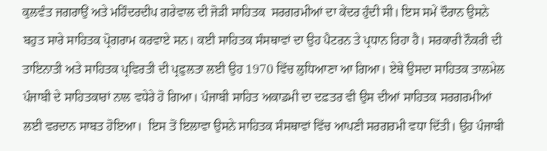ਕੁਲਵੰਤ ਜਗਰਾਉਂ ਅਤੇ ਮਹਿੰਦਰਦੀਪ ਗਰੇਵਾਲ ਦੀ ਜੋੜੀ ਸਾਹਿਤਕ  ਸਰਗਰਮੀਆਂ ਦਾ ਕੇਂਦਰ ਹੁੰਦੀ ਸੀ। ਇਸ ਸਮੇਂ ਦੌਰਾਨ ਉਸਨੇ ਬਹੁਤ ਸਾਰੇ ਸਾਹਿਤਕ ਪ੍ਰੋਗਰਾਮ ਕਰਵਾਏ ਸਨ। ਕਈ ਸਾਹਿਤਕ ਸੰਸਥਾਵਾਂ ਦਾ ਉਹ ਪੈਟਰਨ ਤੇ ਪ੍ਰਧਾਨ ਰਿਹਾ ਹੈ। ਸਰਕਾਰੀ ਨੌਕਰੀ ਦੀ ਤਾਇਨਾਤੀ ਅਤੇ ਸਾਹਿਤਕ ਪ੍ਰਵਿਰਤੀ ਦੀ ਪ੍ਰਫ਼ੁਲਤਾ ਲਈ ਉਹ 1970 ਵਿੱਚ ਲੁਧਿਆਣਾ ਆ ਗਿਆ। ਏਥੇ ਉਸਦਾ ਸਾਹਿਤਕ ਤਾਲਮੇਲ ਪੰਜਾਬੀ ਦੇ ਸਾਹਿਤਕਾਰਾਂ ਨਾਲ ਵਧੇਰੇ ਹੋ ਗਿਆ। ਪੰਜਾਬੀ ਸਾਹਿਤ ਅਕਾਡਮੀ ਦਾ ਦਫ਼ਤਰ ਵੀ ਉਸ ਦੀਆਂ ਸਾਹਿਤਕ ਸਰਗਰਮੀਆਂ ਲਈ ਵਰਦਾਨ ਸਾਬਤ ਹੋਇਆ।  ਇਸ ਤੋਂ ਇਲਾਵਾ ਉਸਨੇ ਸਾਹਿਤਕ ਸੰਸਥਾਵਾਂ ਵਿੱਚ ਆਪਣੀ ਸਰਗਰਮੀ ਵਧਾ ਦਿੱਤੀ। ਉਹ ਪੰਜਾਬੀ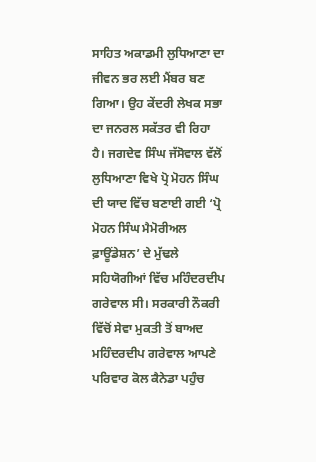ਸਾਹਿਤ ਅਕਾਡਮੀ ਲੁਧਿਆਣਾ ਦਾ ਜੀਵਨ ਭਰ ਲਈ ਮੈਂਬਰ ਬਣ ਗਿਆ। ਉਹ ਕੇਂਦਰੀ ਲੇਖਕ ਸਭਾ ਦਾ ਜਨਰਲ ਸਕੱਤਰ ਵੀ ਰਿਹਾ ਹੈ। ਜਗਦੇਵ ਸਿੰਘ ਜੱਸੋਵਾਲ ਵੱਲੋਂ ਲੁਧਿਆਣਾ ਵਿਖੇ ਪ੍ਰੋ ਮੋਹਨ ਸਿੰਘ ਦੀ ਯਾਦ ਵਿੱਚ ਬਣਾਈ ਗਈ ‘ਪ੍ਰੋ ਮੋਹਨ ਸਿੰਘ ਮੈਮੋਰੀਅਲ ਫ਼ਾਊਂਡੇਸ਼ਨ’ ਦੇ ਮੁੱਢਲੇ ਸਹਿਯੋਗੀਆਂ ਵਿੱਚ ਮਹਿੰਦਰਦੀਪ ਗਰੇਵਾਲ ਸੀ। ਸਰਕਾਰੀ ਨੌਕਰੀ ਵਿੱਚੋਂ ਸੇਵਾ ਮੁਕਤੀ ਤੋਂ ਬਾਅਦ ਮਹਿੰਦਰਦੀਪ ਗਰੇਵਾਲ ਆਪਣੇ ਪਰਿਵਾਰ ਕੋਲ ਕੈਨੇਡਾ ਪਹੁੰਚ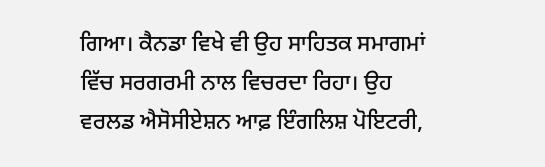ਗਿਆ। ਕੈਨਡਾ ਵਿਖੇ ਵੀ ਉਹ ਸਾਹਿਤਕ ਸਮਾਗਮਾਂ ਵਿੱਚ ਸਰਗਰਮੀ ਨਾਲ ਵਿਚਰਦਾ ਰਿਹਾ। ਉਹ ਵਰਲਡ ਐਸੋਸੀਏਸ਼ਨ ਆਫ਼ ਇੰਗਲਿਸ਼ ਪੋਇਟਰੀ,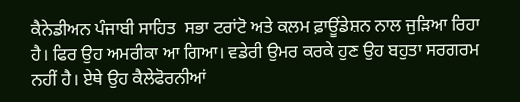ਕੈਨੇਡੀਅਨ ਪੰਜਾਬੀ ਸਾਹਿਤ  ਸਭਾ ਟਰਾਂਟੋ ਅਤੇ ਕਲਮ ਫ਼ਾਊਂਡੇਸ਼ਨ ਨਾਲ ਜੁੜਿਆ ਰਿਹਾ ਹੈ। ਫਿਰ ਉਹ ਅਮਰੀਕਾ ਆ ਗਿਆ। ਵਡੇਰੀ ਉਮਰ ਕਰਕੇ ਹੁਣ ਉਹ ਬਹੁਤਾ ਸਰਗਰਮ ਨਹੀਂ ਹੈ। ਏਥੇ ਉਹ ਕੈਲੇਫੋਰਨੀਆਂ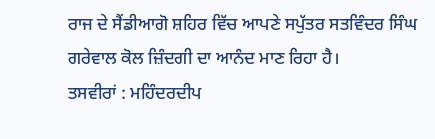ਰਾਜ ਦੇ ਸੈਂਡੀਆਗੋ ਸ਼ਹਿਰ ਵਿੱਚ ਆਪਣੇ ਸਪੁੱਤਰ ਸਤਵਿੰਦਰ ਸਿੰਘ ਗਰੇਵਾਲ ਕੋਲ ਜ਼ਿੰਦਗੀ ਦਾ ਆਨੰਦ ਮਾਣ ਰਿਹਾ ਹੈ।
ਤਸਵੀਰਾਂ : ਮਹਿੰਦਰਦੀਪ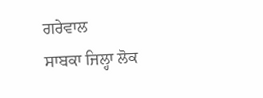ਗਰੇਵਾਲ
ਸਾਬਕਾ ਜਿਲ੍ਹਾ ਲੋਕ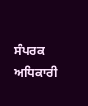ਸੰਪਰਕ ਅਧਿਕਾਰੀ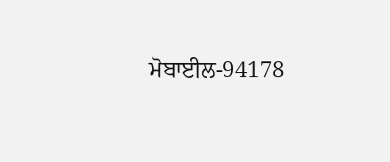ਮੋਬਾਈਲ-94178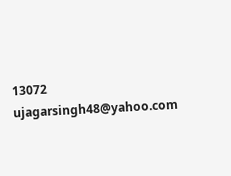13072
ujagarsingh48@yahoo.com